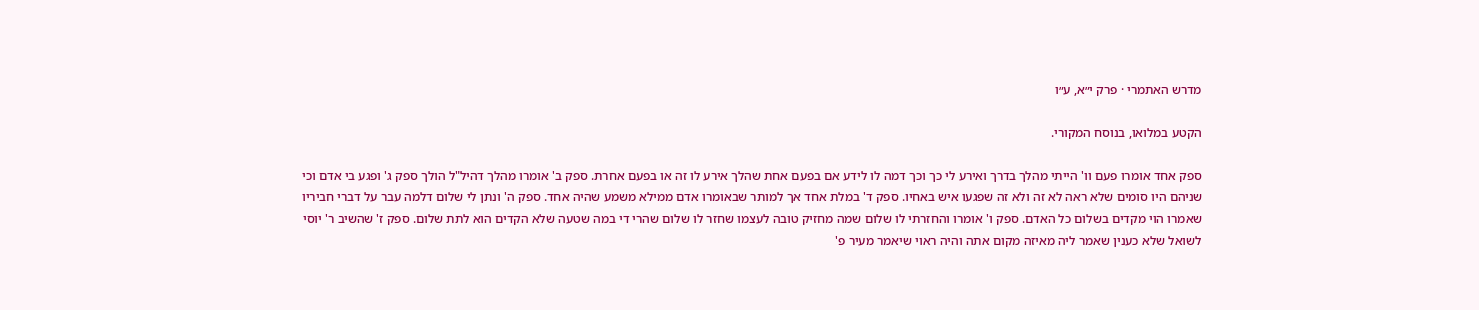מדרש האתמרי · פרק י״א, ע״ו

הקטע במלואו, בנוסח המקורי.

ספק אחד אומרו פעם וו' הייתי מהלך בדרך ואירע לי כך וכך דמה לו לידע אם בפעם אחת שהלך אירע לו זה או בפעם אחרת. ספק ב' אומרו מהלך דהיל"ל הולך ספק ג' ופגע בי אדם וכי שניהם היו סומים שלא ראה לא זה ולא זה שפגעו איש באחיו. ספק ד' במלת אחד אך למותר שבאומרו אדם ממילא משמע שהיה אחד. ספק ה' ונתן לי שלום דלמה עבר על דברי חביריו שאמרו הוי מקדים בשלום כל האדם. ספק ו' אומרו והחזרתי לו שלום שמה מחזיק טובה לעצמו שחזר לו שלום שהרי די במה שטעה שלא הקדים הוא לתת שלום. ספק ז' שהשיב ר' יוסי לשואל שלא כענין שאמר ליה מאיזה מקום אתה והיה ראוי שיאמר מעיר פ'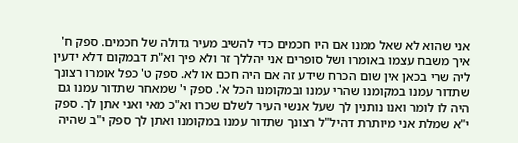אני שהוא לא שאל ממנו אם היו חכמים כדי להשיב מעיר גדולה של חכמים. ספק ח' איך משבח עצמו באומרו ושל סופרים אני יהללך זר ולא פיך וא"ת דבמקום דלא ידעין ליה שרי בכאן אין שום הכרח שידע זה אם היה חכם או לא. ספק ט' כפל אומרו רצונך שתדור עמנו במקומנו שהרי עמנו ובמקומנו הכל א'. ספק י' שמאחר שתדור עמנו גם היה לו לומר ואנו נותנין לך שעל אנשי העיר לשלם שכרו וא"כ מאי ואני אתן לך. ספק י"א שמלת אני מיותרת דהיל"ל רצונך שתדור עמנו במקומנו ואתן לך ספק י"ב שהיה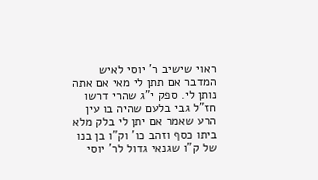ראוי שישיב ר' יוסי לאיש המדבר אם תתן לי מאי אם אתה נותן לי. ספק י"ג שהרי דרשו חז"ל גבי בלעם שהיה בו עין הרע שאמר אם יתן לי בלק מלא ביתו כסף וזהב כו' וק"ו בן בנו של ק"ו שגנאי גדול לר' יוסי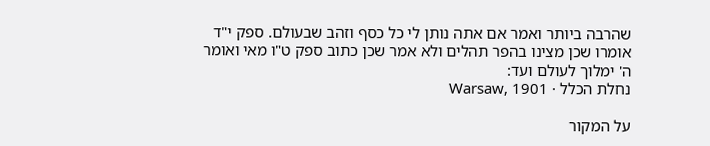שהרבה ביותר ואמר אם אתה נותן לי כל כסף וזהב שבעולם. ספק י"ד אומרו שכן מצינו בהפר תהלים ולא אמר שכן כתוב ספק ט"ו מאי ואומר ה' ימלוך לעולם ועד:
נחלת הכלל · Warsaw, 1901

על המקור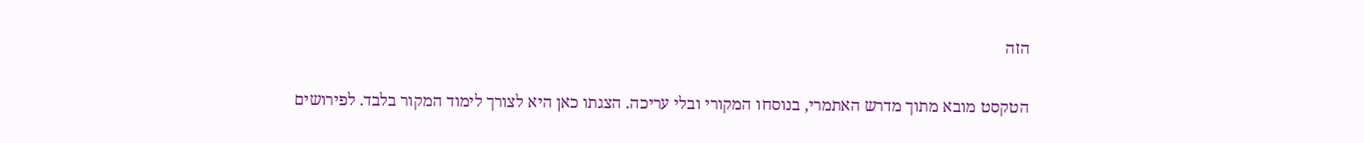הזה

הטקסט מובא מתוך מדרש האתמרי, בנוסחו המקורי ובלי עריכה. הצגתו כאן היא לצורך לימוד המקור בלבד. לפירושים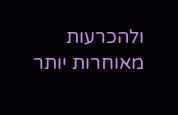ולהכרעות מאוחרות יותר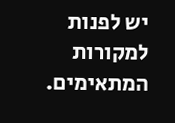יש לפנות למקורות המתאימים.